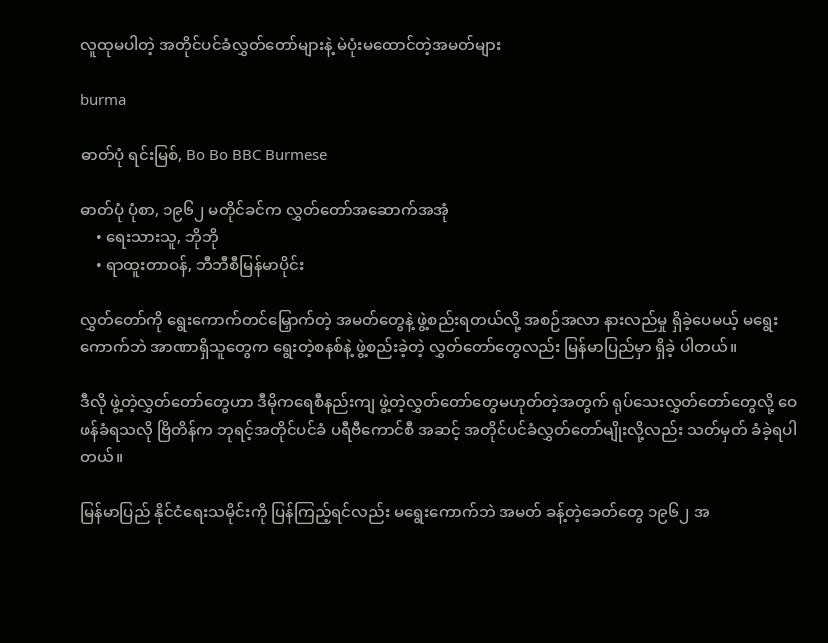လူထုမပါတဲ့ အတိုင်ပင်ခံလွှတ်တော်များနဲ့ မဲပုံးမထောင်တဲ့အမတ်များ

burma

ဓာတ်ပုံ ရင်းမြစ်, Bo Bo BBC Burmese

ဓာတ်ပုံ ပုံစာ, ၁၉၆၂ မတိုင်ခင်က လွှတ်တော်အဆောက်အအုံ
    • ရေးသားသူ, ဘိုဘို
    • ရာထူးတာဝန်, ဘီဘီစီမြန်မာပိုင်း

လွှတ်တော်ကို ရွေးကောက်တင်မြှောက်တဲ့ အမတ်တွေနဲ့ ဖွဲ့စည်းရတယ်လို့ အစဉ်အလာ နားလည်မှု ရှိခဲ့ပေမယ့် မရွေးကောက်ဘဲ အာဏာရှိသူတွေက ရွေးတဲ့စနစ်နဲ့ ဖွဲ့စည်းခဲ့တဲ့ လွှတ်တော်တွေလည်း မြန်မာပြည်မှာ ရှိခဲ့ ပါတယ်။

ဒီလို ဖွဲ့တဲ့လွှတ်တော်တွေဟာ ဒီမိုကရေစီနည်းကျ ဖွဲ့တဲ့လွှတ်တော်တွေမဟုတ်တဲ့အတွက် ရုပ်သေးလွှတ်တော်တွေလို့ ဝေဖန်ခံရသလို ဗြိတိန်က ဘုရင့်အတိုင်ပင်ခံ ပရီဗီကောင်စီ အဆင့် အတိုင်ပင်ခံလွှတ်တော်မျိုးလို့လည်း သတ်မှတ် ခံခဲ့ရပါတယ်။

မြန်မာပြည် နိုင်ငံရေးသမိုင်းကို ပြန်ကြည့်ရင်လည်း မရွေးကောက်ဘဲ အမတ် ခန့်တဲ့ခေတ်တွေ ၁၉၆၂ အ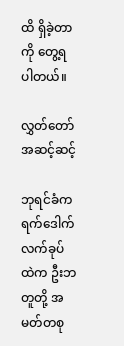ထိ ရှိခဲ့တာကို တွေ့ရပါတယ်။

လွှတ်တော်အဆင့်ဆင့်

ဘုရင်ခံကရက်ဒေါက် လက်ခုပ်ထဲက ဦးဘတူတို့ အမတ်တစု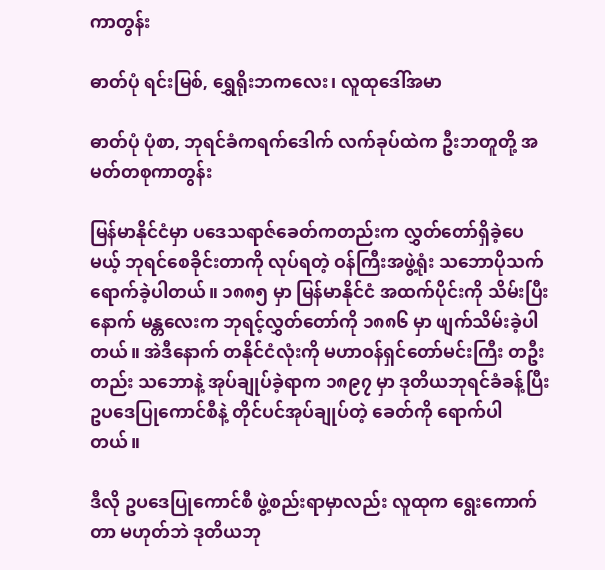ကာတွန်း

ဓာတ်ပုံ ရင်းမြစ်, ရွှေရိုးဘကလေး၊ လူထုဒေါ်အမာ

ဓာတ်ပုံ ပုံစာ, ဘုရင်ခံကရက်ဒေါက် လက်ခုပ်ထဲက ဦးဘတူတို့ အမတ်တစုကာတွန်း

မြန်မာနိုင်ငံမှာ ပဒေသရာဇ်ခေတ်ကတည်းက လွှတ်တော်ရှိခဲ့ပေမယ့် ဘုရင်စေခိုင်းတာကို လုပ်ရတဲ့ ဝန်ကြီးအဖွဲ့ရုံး သဘောပိုသက်ရောက်ခဲ့ပါတယ်။ ၁၈၈၅ မှာ မြန်မာနိုင်ငံ အထက်ပိုင်းကို သိမ်းပြီးနောက် မန္တလေးက ဘုရင့်လွှတ်တော်ကို ၁၈၈၆ မှာ ဖျက်သိမ်းခဲ့ပါတယ်။ အဲဒီနောက် တနိုင်ငံလုံးကို မဟာဝန်ရှင်တော်မင်းကြီး တဦးတည်း သဘောနဲ့ အုပ်ချုပ်ခဲ့ရာက ၁၈၉၇ မှာ ဒုတိယဘုရင်ခံခန့်ပြီး ဥပဒေပြုကောင်စီနဲ့ တိုင်ပင်အုပ်ချုပ်တဲ့ ခေတ်ကို ရောက်ပါတယ်။

ဒီလို ဥပဒေပြုကောင်စီ ဖွဲ့စည်းရာမှာလည်း လူထုက ရွေးကောက်တာ မဟုတ်ဘဲ ဒုတိယဘု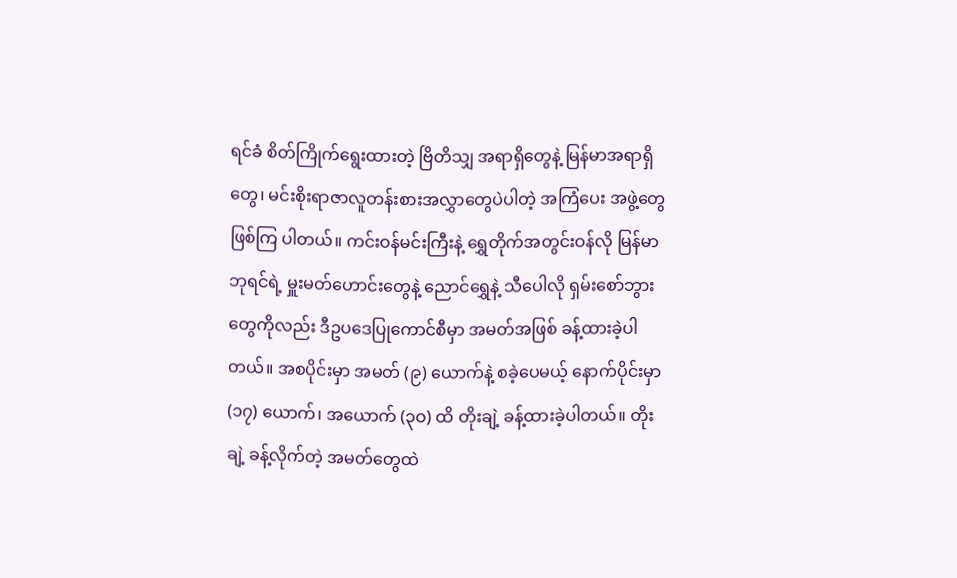ရင်ခံ စိတ်ကြိုက်ရွေးထားတဲ့ ဗြိတိသျှ အရာရှိတွေနဲ့ မြန်မာအရာရှိတွေ၊ မင်းစိုးရာဇာလူတန်းစားအလွှာတွေပဲပါတဲ့ အကြံပေး အဖွဲ့တွေ ဖြစ်ကြ ပါတယ်။ ကင်းဝန်မင်းကြီးနဲ့ ရွှေတိုက်အတွင်းဝန်လို မြန်မာဘုရင်ရဲ့ မှူးမတ်ဟောင်းတွေနဲ့ ညောင်ရွှေနဲ့ သီပေါလို ရှမ်းစော်ဘွားတွေကိုလည်း ဒီဥပဒေပြုကောင်စီမှာ အမတ်အဖြစ် ခန့်ထားခဲ့ပါတယ်။ အစပိုင်းမှာ အမတ် (၉) ယောက်နဲ့ စခဲ့ပေမယ့် နောက်ပိုင်းမှာ (၁၇) ယောက်၊ အယောက် (၃ဝ) ထိ တိုးချဲ့ ခန့်ထားခဲ့ပါတယ်။ တိုးချဲ့ ခန့်လိုက်တဲ့ အမတ်တွေထဲ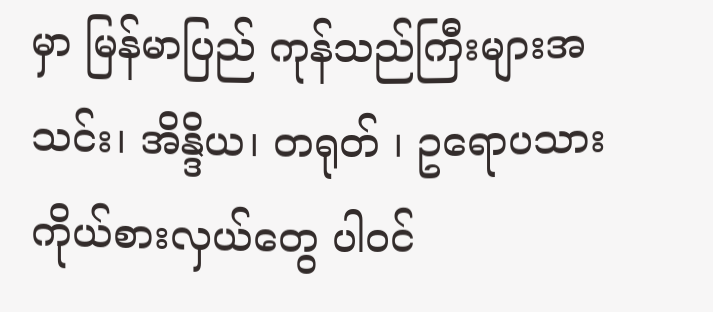မှာ မြန်မာပြည် ကုန်သည်ကြီးများအသင်း၊ အိန္ဒိယ၊ တရုတ် ၊ ဥရောပသား ကိုယ်စားလှယ်တွေ ပါဝင်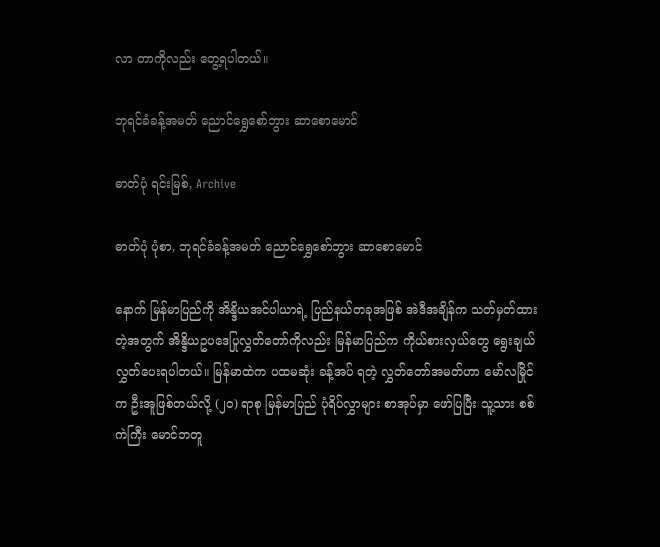လာ တာကိုလည်း တွေ့ရပါတယ်။

ဘုရင်ခံခန့်အမတ် ညောင်ရွှေစော်ဘွား ဆာစောမောင်

ဓာတ်ပုံ ရင်းမြစ်, Archive

ဓာတ်ပုံ ပုံစာ, ဘုရင်ခံခန့်အမတ် ညောင်ရွှေစော်ဘွား ဆာစောမောင်

နောက် မြန်မာပြည်ကို အိန္ဒိယအင်ပါယာရဲ့ ပြည်နယ်တခုအဖြစ် အဲဒီအချိန်က သတ်မှတ်ထားတဲ့အတွက် အိန္ဒိယဥပဒေပြုလွှတ်တော်ကိုလည်း မြန်မာပြည်က ကိုယ်စားလှယ်တွေ ရွေးချယ်လွှတ်ပေးရပါတယ်။ မြန်မာထဲက ပထမဆုံး ခန့်အပ် ရတဲ့ လွှတ်တော်အမတ်ဟာ မော်လမြိုင်က ဦးအူဖြစ်တယ်လို့ (၂ဝ) ရာစု မြန်မာပြည် ပုံရိပ်လွှာများ စာအုပ်မှာ ဖော်ပြပြီး သူ့သား စစ်ကဲကြီး မောင်ဘတူ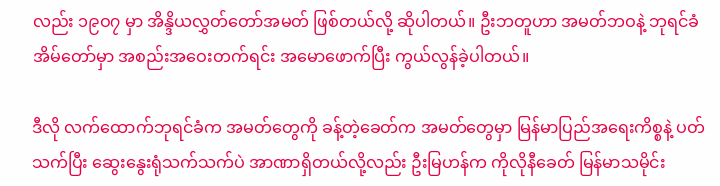လည်း ၁၉ဝ၇ မှာ အိန္ဒိယလွှတ်တော်အမတ် ဖြစ်တယ်လို့ ဆိုပါတယ်။ ဦးဘတူဟာ အမတ်ဘဝနဲ့ ဘုရင်ခံအိမ်တော်မှာ အစည်းအဝေးတက်ရင်း အမောဖောက်ပြီး ကွယ်လွန်ခဲ့ပါတယ်။

ဒီလို လက်ထောက်ဘုရင်ခံက အမတ်တွေကို ခန့်တဲ့ခေတ်က အမတ်တွေမှာ မြန်မာပြည်အရေးကိစ္စနဲ့ ပတ်သက်ပြီး ဆွေးနွေးရုံသက်သက်ပဲ အာဏာရှိတယ်လို့လည်း ဦးမြဟန်က ကိုလိုနီခေတ် မြန်မာသမိုင်း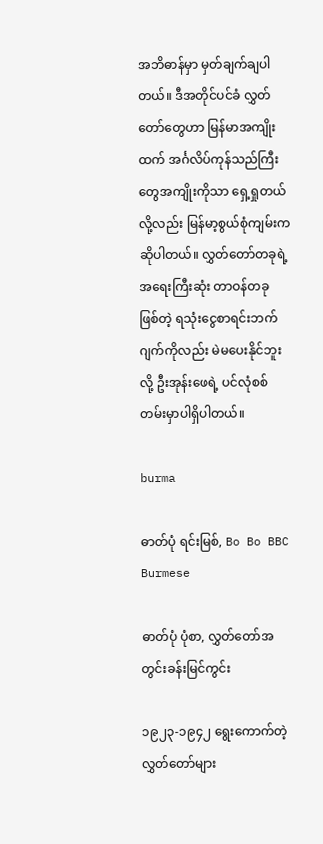အဘိဓာန်မှာ မှတ်ချက်ချပါတယ်။ ဒီအတိုင်ပင်ခံ လွှတ်တော်တွေဟာ မြန်မာအကျိုးထက် အင်္ဂလိပ်ကုန်သည်ကြီးတွေအကျိုးကိုသာ ရှေ့ရှုတယ်လို့လည်း မြန်မာ့စွယ်စုံကျမ်းက ဆိုပါတယ်။ လွှတ်တော်တခုရဲ့ အရေးကြီးဆုံး တာဝန်တခု ဖြစ်တဲ့ ရသုံးငွေစာရင်းဘက်ဂျက်ကိုလည်း မဲမပေးနိုင်ဘူးလို့ ဦးအုန်းဖေရဲ့ ပင်လုံစစ်တမ်းမှာပါရှိပါတယ်။

burma

ဓာတ်ပုံ ရင်းမြစ်, Bo Bo BBC Burmese

ဓာတ်ပုံ ပုံစာ, လွှတ်တော်အတွင်းခန်းမြင်ကွင်း

၁၉၂၃-၁၉၄၂ ရွေးကောက်တဲ့ လွှတ်တော်များ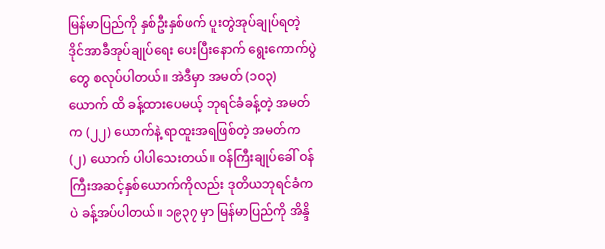မြန်မာပြည်ကို နှစ်ဦးနှစ်ဖက် ပူးတွဲအုပ်ချုပ်ရတဲ့ ဒိုင်အာခီအုပ်ချုပ်ရေး ပေးပြီးနောက် ရွေးကောက်ပွဲတွေ စလုပ်ပါတယ်။ အဲဒီမှာ အမတ် (၁ဝ၃) ယောက် ထိ ခန့်ထားပေမယ့် ဘုရင်ခံခန့်တဲ့ အမတ်က (၂၂) ယောက်နဲ့ ရာထူးအရဖြစ်တဲ့ အမတ်က (၂) ယောက် ပါပါသေးတယ်။ ဝန်ကြီးချုပ်ခေါ် ဝန်ကြီးအဆင့်နှစ်ယောက်ကိုလည်း ဒုတိယဘုရင်ခံကပဲ ခန့်အပ်ပါတယ်။ ၁၉၃၇ မှာ မြန်မာပြည်ကို အိန္ဒိ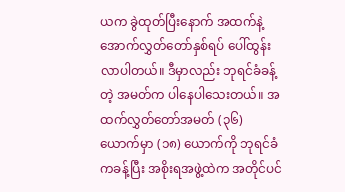ယက ခွဲထုတ်ပြီးနောက် အထက်နဲ့ အောက်လွှတ်တော်နှစ်ရပ် ပေါ်ထွန်း လာပါတယ်။ ဒီမှာလည်း ဘုရင်ခံခန့်တဲ့ အမတ်က ပါနေပါသေးတယ်။ အထက်လွှတ်တော်အမတ် (၃၆) ယောက်မှာ (၁၈) ယောက်ကို ဘုရင်ခံကခန့်ပြီး အစိုးရအဖွဲ့ထဲက အတိုင်ပင်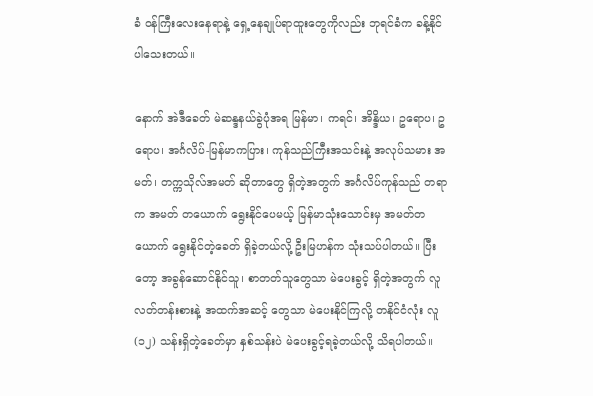ခံ ဝန်ကြီးလေးနေရာနဲ့ ရှေ့နေချုပ်ရာထူးတွေကိုလည်း ဘုရင်ခံက ခန့်နိုင်ပါသေးတယ်။

နောက် အဲဒီခေတ် မဲဆန္ဒနယ်ခွဲပုံအရ မြန်မာ၊ ကရင်၊ အိန္ဒိယ၊ ဥရောပ၊ ဥရောပ၊ အင်္ဂလိပ်-မြန်မာကပြား၊ ကုန်သည်ကြီးအသင်းနဲ့ အလုပ်သမား အမတ်၊ တက္ကသိုလ်အမတ် ဆိုတာတွေ ရှိတဲ့အတွက် အင်္ဂလိပ်ကုန်သည် တရာက အမတ် တယောက် ရွေးနိုင်ပေမယ့် မြန်မာသုံးသောင်းမှ အမတ်တယောက် ရွေးနိုင်တဲ့ခေတ် ရှိခဲ့တယ်လို့ ဦးမြဟန်က သုံးသပ်ပါတယ်။ ပြီးတော့ အခွန်ဆောင်နိုင်သူ၊ စာတတ်သူတွေသာ မဲပေးခွင့် ရှိတဲ့အတွက် လူလတ်တန်းစားနဲ့ အထက်အဆင့် တွေသာ မဲပေးနိုင်ကြလို့ တနိုင်ငံလုံး လူ (၁၂) သန်းရှိတဲ့ခေတ်မှာ နှစ်သန်းပဲ မဲပေးခွင့်ရခဲ့တယ်လို့ သိရပါတယ်။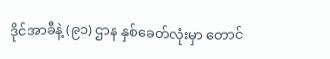ဒိုင်အာခီနဲ့ (၉၁) ဌာန နှစ်ခေတ်လုံးမှာ တောင်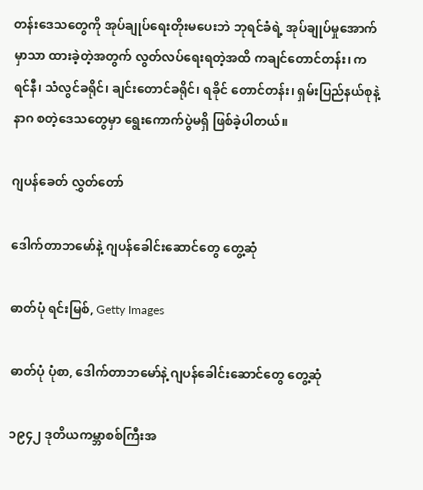တန်းဒေသတွေကို အုပ်ချုပ်ရေးတိုးမပေးဘဲ ဘုရင်ခံရဲ့ အုပ်ချုပ်မှုအောက်မှာသာ ထားခဲ့တဲ့အတွက် လွတ်လပ်ရေးရတဲ့အထိ ကချင်တောင်တန်း၊ ကရင်နီ၊ သံလွင်ခရိုင်၊ ချင်းတောင်ခရိုင်၊ ရခိုင် တောင်တန်း၊ ရှမ်းပြည်နယ်စုနဲ့ နာဂ စတဲ့ဒေသတွေမှာ ရွေးကောက်ပွဲမရှိ ဖြစ်ခဲ့ပါတယ်။

ဂျပန်ခေတ် လွှတ်တော်

ဒေါက်တာဘမော်နဲ့ ဂျပန်ခေါင်းဆောင်တွေ တွေ့ဆုံ

ဓာတ်ပုံ ရင်းမြစ်, Getty Images

ဓာတ်ပုံ ပုံစာ, ဒေါက်တာဘမော်နဲ့ ဂျပန်ခေါင်းဆောင်တွေ တွေ့ဆုံ

၁၉၄၂ ဒုတိယကမ္ဘာစစ်ကြီးအ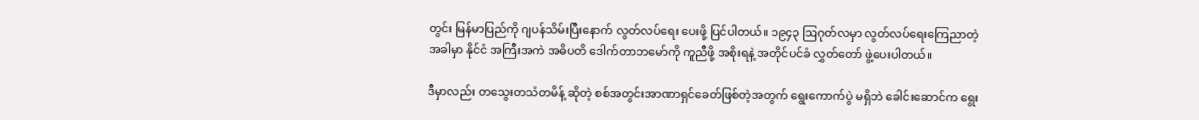တွင်း မြန်မာပြည်ကို ဂျပန်သိမ်းပြီးနောက် လွတ်လပ်ရေး ပေးဖို့ ပြင်ပါတယ်။ ၁၉၄၃ ဩဂုတ်လမှာ လွတ်လပ်ရေးကြေညာတဲ့အခါမှာ နိုင်ငံ အကြီးအကဲ အဓိပတိ ဒေါက်တာဘမော်ကို ကူညီဖို့ အစိုးရနဲ့ အတိုင်ပင်ခံ လွှတ်တော် ဖွဲ့ပေးပါတယ်။

ဒီမှာလည်း တသွေးတသံတမိန့် ဆိုတဲ့ စစ်အတွင်းအာဏာရှင်ခေတ်ဖြစ်တဲ့အတွက် ရွေးကောက်ပွဲ မရှိဘဲ ခေါင်းဆောင်က ရွေး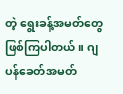တဲ့ ရွေးခန့်အမတ်တွေ ဖြစ်ကြပါတယ်။ ဂျပန်ခေတ်အမတ်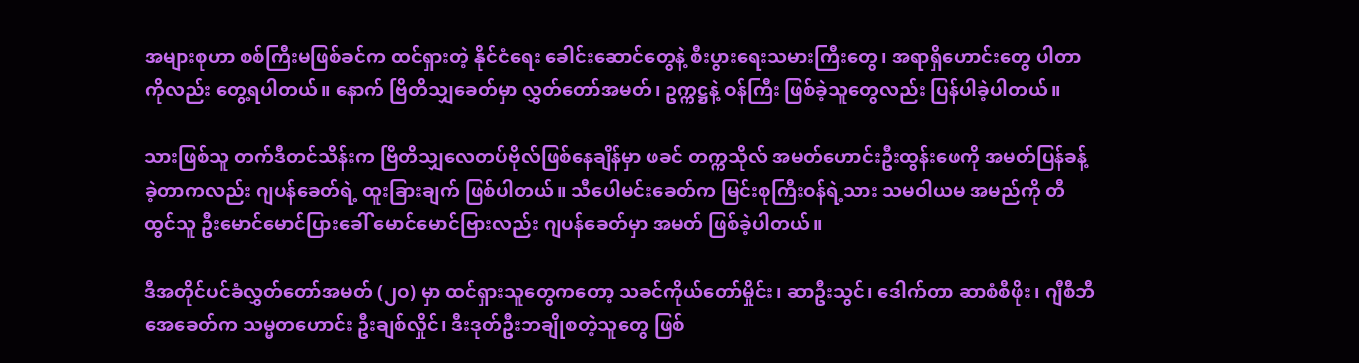အများစုဟာ စစ်ကြီးမဖြစ်ခင်က ထင်ရှားတဲ့ နိုင်ငံရေး ခေါင်းဆောင်တွေနဲ့ စီးပွားရေးသမားကြီးတွေ၊ အရာရှိဟောင်းတွေ ပါတာကိုလည်း တွေ့ရပါတယ်။ နောက် ဗြိတိသျှခေတ်မှာ လွှတ်တော်အမတ်၊ ဥက္ကဋ္ဌနဲ့ ဝန်ကြီး ဖြစ်ခဲ့သူတွေလည်း ပြန်ပါခဲ့ပါတယ်။

သားဖြစ်သူ တက်ဒီတင်သိန်းက ဗြိတိသျှလေတပ်ဗိုလ်ဖြစ်နေချိန်မှာ ဖခင် တက္ကသိုလ် အမတ်ဟောင်းဦးထွန်းဖေကို အမတ်ပြန်ခန့်ခဲ့တာကလည်း ဂျပန်ခေတ်ရဲ့ ထူးခြားချက် ဖြစ်ပါတယ်။ သီပေါမင်းခေတ်က မြင်းစုကြီးဝန်ရဲ့သား သမဝါယမ အမည်ကို တီထွင်သူ ဦးမောင်မောင်ပြားခေါ် မောင်မောင်ဗြားလည်း ဂျပန်ခေတ်မှာ အမတ် ဖြစ်ခဲ့ပါတယ်။

ဒီအတိုင်ပင်ခံလွှတ်တော်အမတ် (၂ဝ) မှာ ထင်ရှားသူတွေကတော့ သခင်ကိုယ်တော်မှိုင်း၊ ဆာဦးသွင်၊ ဒေါက်တာ ဆာစံစီဖိုး၊ ဂျီစီဘီအေခေတ်က သမ္မတဟောင်း ဦးချစ်လှိုင်၊ ဒီးဒုတ်ဦးဘချိုစတဲ့သူတွေ ဖြစ်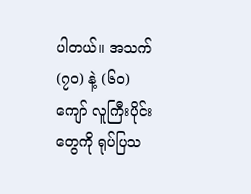ပါတယ်။ အသက် (၇ဝ) နဲ့ (၆ဝ) ကျော် လူကြီးပိုင်းတွေကို ရုပ်ပြသ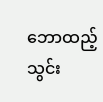ဘောထည့်သွင်း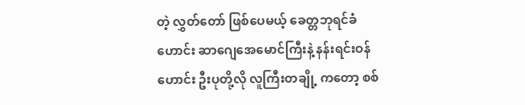တဲ့ လွှတ်တော် ဖြစ်ပေမယ့် ခေတ္တဘုရင်ခံဟောင်း ဆာဂျေအေမောင်ကြီးနဲ့ နန်းရင်းဝန်ဟောင်း ဦးပုတို့လို လူကြီးတချို့ ကတော့ စစ်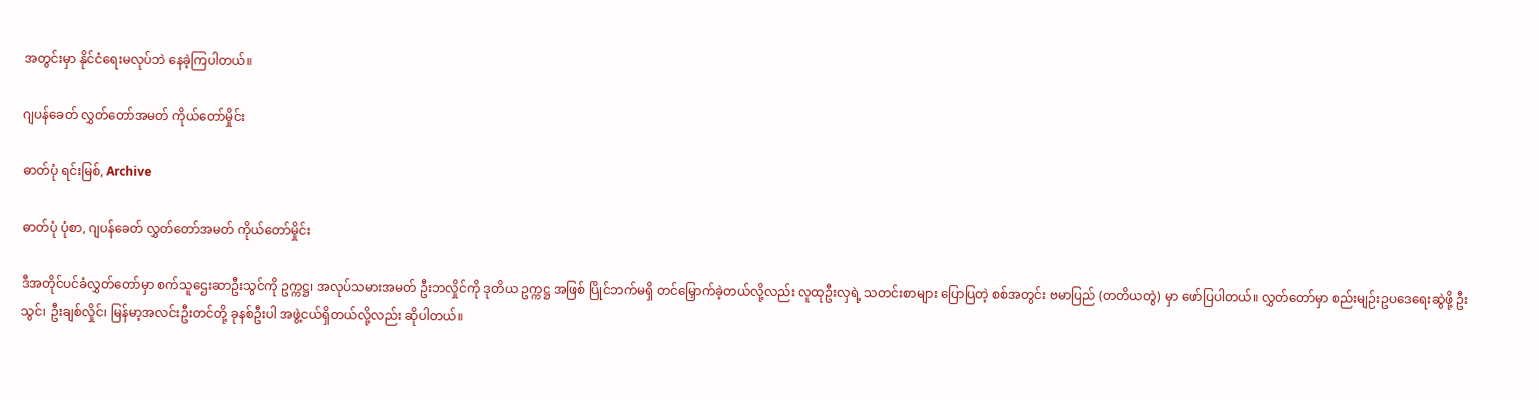အတွင်းမှာ နိုင်ငံရေးမလုပ်ဘဲ နေခဲ့ကြပါတယ်။

ဂျပန်ခေတ် လွှတ်တော်အမတ် ကိုယ်တော်မှိုင်း

ဓာတ်ပုံ ရင်းမြစ်, Archive

ဓာတ်ပုံ ပုံစာ, ဂျပန်ခေတ် လွှတ်တော်အမတ် ကိုယ်တော်မှိုင်း

ဒီအတိုင်ပင်ခံလွှတ်တော်မှာ စက်သူဌေးဆာဦးသွင်ကို ဥက္ကဋ္ဌ၊ အလုပ်သမားအမတ် ဦးဘလှိုင်ကို ဒုတိယ ဥက္ကဋ္ဌ အဖြစ် ပြိုင်ဘက်မရှိ တင်မြှောက်ခဲ့တယ်လို့လည်း လူထုဦးလှရဲ့ သတင်းစာများ ပြောပြတဲ့ စစ်အတွင်း ဗမာပြည် (တတိယတွဲ) မှာ ဖော်ပြပါတယ်။ လွှတ်တော်မှာ စည်းမျဉ်းဥပဒေရေးဆွဲဖို့ ဦးသွင်၊ ဦးချစ်လှိုင်၊ မြန်မာ့အလင်းဦးတင်တို့ ခုနစ်ဦးပါ အဖွဲ့ငယ်ရှိတယ်လို့လည်း ဆိုပါတယ်။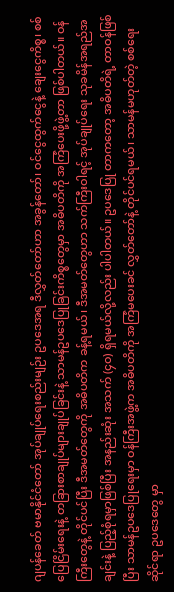ဂျပန်ခေတ် ဗမာနိုင်ငံတော် အုပ်ချုပ်ရေးစည်းမျဉ်း ဥပဒေအရ ဒီလွှတ်တော်ဟာ အခွန်တော်၊ ဝင်ငွေထွက်ငွေနဲ့ ချေးငွေကိစ္စ၊ စစ်ပြေငြိမ်းရေးနဲ့ တခြားစာချုပ်များချုပ်ခြင်းနဲ့ သာမန်ဥပဒေပြုခြင်းကိစ္စတွေမှာ အဓိပတိကို အကြံပေးဖို့ဖွဲ့တာ ဖြစ်ပါတယ်။ ဝန်ကြီးတွေနဲ့ တိုင်ပင်ပြီး ဒီအမတ်တွေကို အဓိပတိက ခန့်ရမယ်၊ ဒီအမတ်တွေဟာ သက်ကြီးဝါရင့် အုပ်ချုပ်ရေး သုခမိန်အရည်အချင်းနဲ့ ပြည့်စုံရမှာဖြစ်ပြီး အနည်းဆုံး အသက် (၄ဝ) ရှိရမယ်လို့လည်း ပါပါတယ်။ ဥပဒေပြု တာကတော့ အဓိပတိရဲ့ တာဝန်ဖြစ်ပြီး သာမန်ဥပဒေပြုရေးမှာ ဝန်ကြီးအဖွဲ့က အဓိပတိကို အကြံမပေးခင် လွှတ်တော်နဲ့ တိုင်ပင်ရမယ်၊ သာမန်မဟုတ်တဲ့ စစ်ရေးဆိုင်ရာ ဥပဒေတွေ မှာ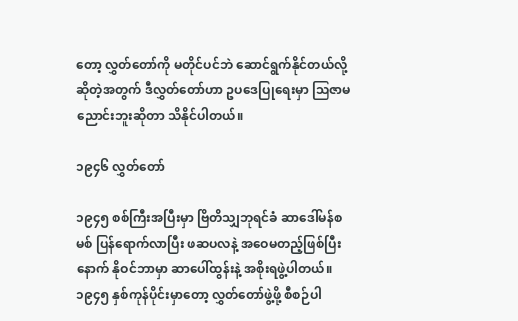တော့ လွှတ်တော်ကို မတိုင်ပင်ဘဲ ဆောင်ရွက်နိုင်တယ်လို့ ဆိုတဲ့အတွက် ဒီလွှတ်တော်ဟာ ဥပဒေပြုရေးမှာ ဩဇာမညောင်းဘူးဆိုတာ သိနိုင်ပါတယ်။

၁၉၄၆ လွှတ်တော်

၁၉၄၅ စစ်ကြီးအပြီးမှာ ဗြိတိသျှဘုရင်ခံ ဆာဒေါ်မန်စမစ် ပြန်ရောက်လာပြီး ဖဆပလနဲ့ အဝေမတည့်ဖြစ်ပြီးနောက် နိုဝင်ဘာမှာ ဆာပေါ်ထွန်းနဲ့ အစိုးရဖွဲ့ပါတယ်။ ၁၉၄၅ နှစ်ကုန်ပိုင်းမှာတော့ လွှတ်တော်ဖွဲ့ဖို့ စီစဉ်ပါ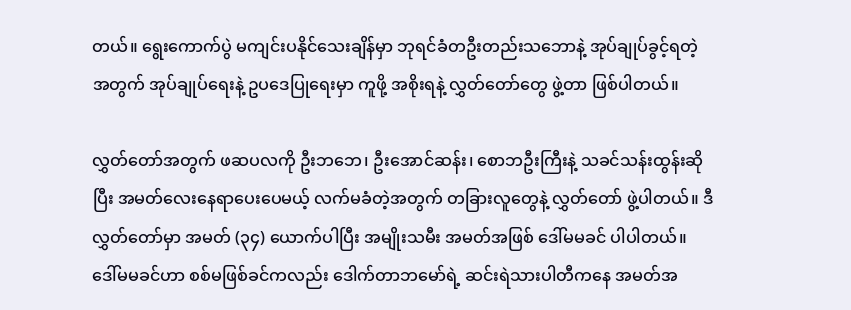တယ်။ ရွေးကောက်ပွဲ မကျင်းပနိုင်သေးချိန်မှာ ဘုရင်ခံတဦးတည်းသဘောနဲ့ အုပ်ချုပ်ခွင့်ရတဲ့အတွက် အုပ်ချုပ်ရေးနဲ့ ဥပဒေပြုရေးမှာ ကူဖို့ အစိုးရနဲ့ လွှတ်တော်တွေ ဖွဲ့တာ ဖြစ်ပါတယ်။

လွှတ်တော်အတွက် ဖဆပလကို ဦးဘဘေ၊ ဦးအောင်ဆန်း၊ စောဘဦးကြီးနဲ့ သခင်သန်းထွန်းဆိုပြီး အမတ်လေးနေရာပေးပေမယ့် လက်မခံတဲ့အတွက် တခြားလူတွေနဲ့ လွှတ်တော် ဖွဲ့ပါတယ်။ ဒီလွှတ်တော်မှာ အမတ် (၃၄) ယောက်ပါပြီး အမျိုးသမီး အမတ်အဖြစ် ဒေါ်မမခင် ပါပါတယ်။ ဒေါ်မမခင်ဟာ စစ်မဖြစ်ခင်ကလည်း ဒေါက်တာဘမော်ရဲ့ ဆင်းရဲသားပါတီကနေ အမတ်အ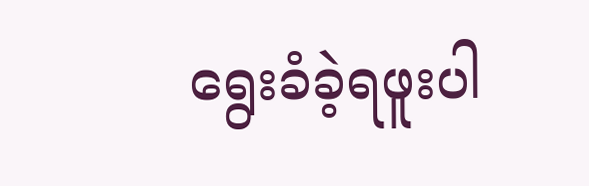ရွေးခံခဲ့ရဖူးပါ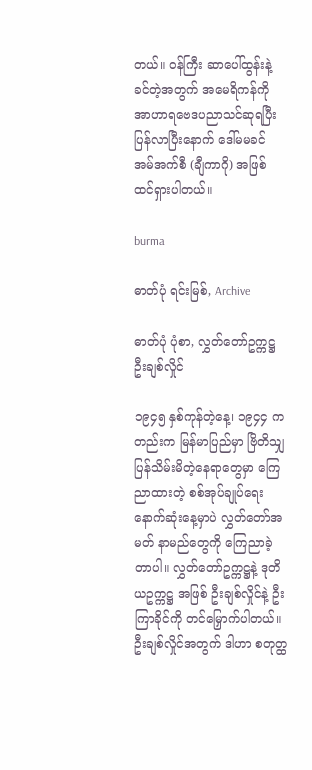တယ်။ ဝန်ကြီး ဆာပေါ်ထွန်းနဲ့ ခင်တဲ့အတွက် အမေရိကန်ကို အာဟာရဗေဒပညာသင်ဆုရပြီး ပြန်လာပြီးနောက် ဒေါ်မမခင် အမ်အက်စီ (ချီကာဂို) အဖြစ် ထင်ရှားပါတယ်။

burma

ဓာတ်ပုံ ရင်းမြစ်, Archive

ဓာတ်ပုံ ပုံစာ, လွှတ်တော်ဥက္ကဋ္ဌ ဦးချစ်လှိုင်

၁၉၄၅ နှစ်ကုန်တဲ့နေ့၊ ၁၉၄၄ ကတည်းက မြန်မာပြည်မှာ ဗြိတိသျှ ပြန်သိမ်းမိတဲ့နေရာတွေမှာ ကြေညာထားတဲ့ စစ်အုပ်ချုပ်ရေးနောက်ဆုံးနေ့မှာပဲ လွှတ်တော်အမတ် နာမည်တွေကို ကြေညာခဲ့တာပါ။ လွှတ်တော်ဥက္ကဋ္ဌနဲ့ ဒုတိယဥက္ကဋ္ဌ အဖြစ် ဦးချစ်လှိုင်နဲ့ ဦးကြာခိုင်ကို တင်မြှောက်ပါတယ်။ ဦးချစ်လှိုင်အတွက် ဒါဟာ စတုတ္ထ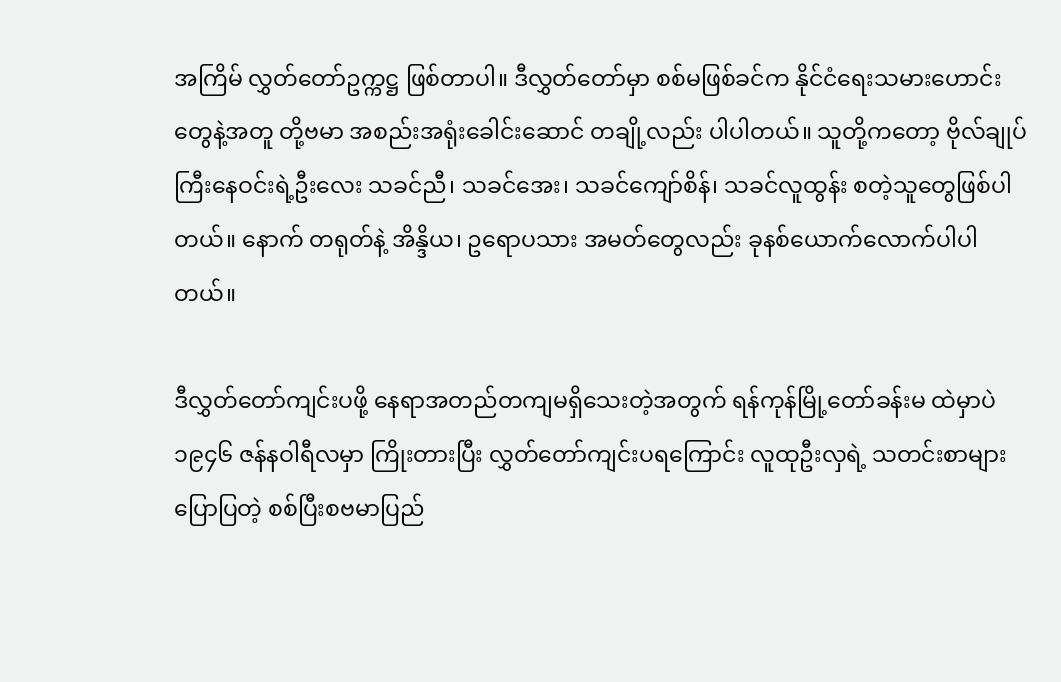အကြိမ် လွှတ်တော်ဥက္ကဋ္ဌ ဖြစ်တာပါ။ ဒီလွှတ်တော်မှာ စစ်မဖြစ်ခင်က နိုင်ငံရေးသမားဟောင်းတွေနဲ့အတူ တို့ဗမာ အစည်းအရုံးခေါင်းဆောင် တချို့လည်း ပါပါတယ်။ သူတို့ကတော့ ဗိုလ်ချုပ်ကြီးနေဝင်းရဲ့ဦးလေး သခင်ညီ၊ သခင်အေး၊ သခင်ကျော်စိန်၊ သခင်လူထွန်း စတဲ့သူတွေဖြစ်ပါတယ်။ နောက် တရုတ်နဲ့ အိန္ဒိယ၊ ဥရောပသား အမတ်တွေလည်း ခုနစ်ယောက်လောက်ပါပါတယ်။

ဒီလွှတ်တော်ကျင်းပဖို့ နေရာအတည်တကျမရှိသေးတဲ့အတွက် ရန်ကုန်မြို့တော်ခန်းမ ထဲမှာပဲ ၁၉၄၆ ဇန်နဝါရီလမှာ ကြိုးတားပြီး လွှတ်တော်ကျင်းပရကြောင်း လူထုဦးလှရဲ့ သတင်းစာများပြောပြတဲ့ စစ်ပြီးစဗမာပြည်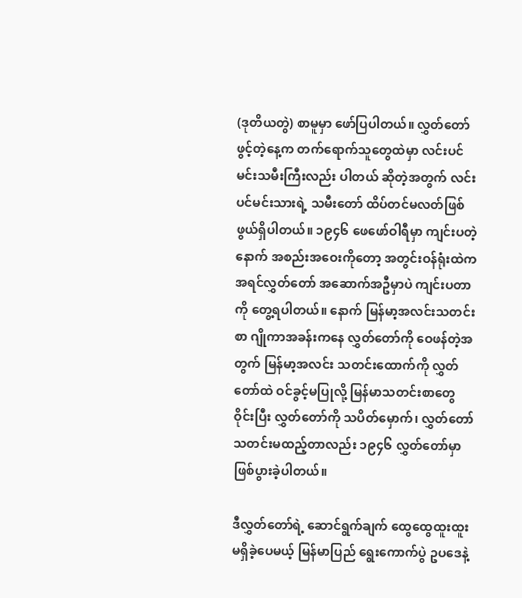(ဒုတိယတွဲ) စာမူမှာ ဖော်ပြပါတယ်။ လွှတ်တော်ဖွင့်တဲ့နေ့က တက်ရောက်သူတွေထဲမှာ လင်းပင်မင်းသမီးကြီးလည်း ပါတယ် ဆိုတဲ့အတွက် လင်းပင်မင်းသားရဲ့ သမီးတော် ထိပ်တင်မလတ်ဖြစ်ဖွယ်ရှိပါတယ်။ ၁၉၄၆ ဖေဖော်ဝါရီမှာ ကျင်းပတဲ့ နောက် အစည်းအဝေးကိုတော့ အတွင်းဝန်ရုံးထဲက အရင်လွှတ်တော် အဆောက်အဦမှာပဲ ကျင်းပတာကို တွေ့ရပါတယ်။ နောက် မြန်မာ့အလင်းသတင်းစာ ဂျိုကာအခန်းကနေ လွှတ်တော်ကို ဝေဖန်တဲ့အတွက် မြန်မာ့အလင်း သတင်းထောက်ကို လွှတ်တော်ထဲ ဝင်ခွင့်မပြုလို့ မြန်မာသတင်းစာတွေ ဝိုင်းပြီး လွှတ်တော်ကို သပိတ်မှောက်၊ လွှတ်တော်သတင်းမထည့်တာလည်း ၁၉၄၆ လွှတ်တော်မှာ ဖြစ်ပွားခဲ့ပါတယ်။

ဒီလွှတ်တော်ရဲ့ ဆောင်ရွက်ချက် ထွေထွေထူးထူးမရှိခဲ့ပေမယ့် မြန်မာပြည် ရွေးကောက်ပွဲ ဥပဒေနဲ့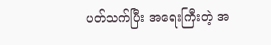ပတ်သက်ပြီး အရေးကြီးတဲ့ အ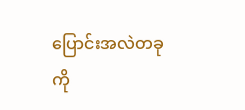ပြောင်းအလဲတခုကို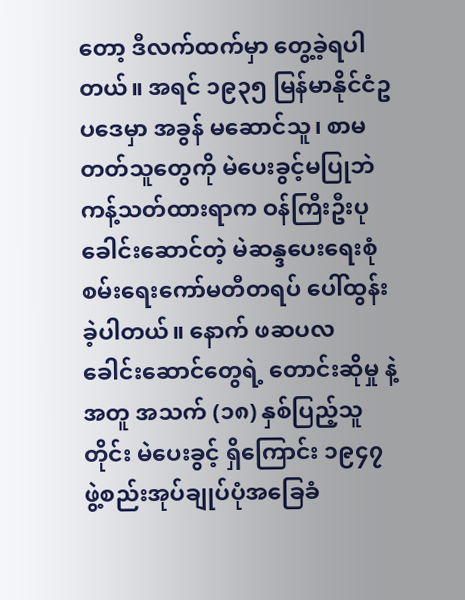တော့ ဒီလက်ထက်မှာ တွေ့ခဲ့ရပါတယ်။ အရင် ၁၉၃၅ မြန်မာနိုင်ငံဥပဒေမှာ အခွန် မဆောင်သူ၊ စာမတတ်သူတွေကို မဲပေးခွင့်မပြုဘဲ ကန့်သတ်ထားရာက ဝန်ကြီးဦးပုခေါင်းဆောင်တဲ့ မဲဆန္ဒပေးရေးစုံစမ်းရေးကော်မတီတရပ် ပေါ်ထွန်းခဲ့ပါတယ်။ နောက် ဖဆပလ ခေါင်းဆောင်တွေရဲ့ တောင်းဆိုမှု နဲ့အတူ အသက် (၁၈) နှစ်ပြည့်သူတိုင်း မဲပေးခွင့် ရှိကြောင်း ၁၉၄၇ ဖွဲ့စည်းအုပ်ချုပ်ပုံအခြေခံ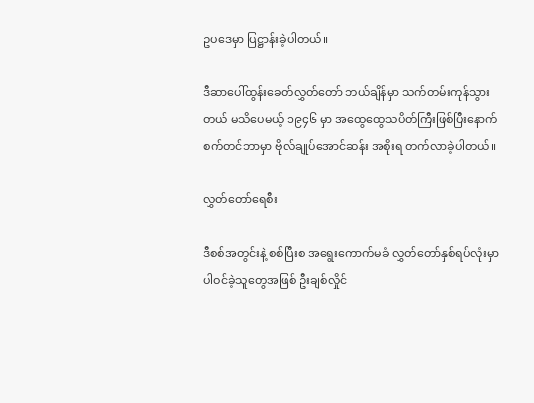ဥပဒေမှာ ပြဋ္ဌာန်းခဲ့ပါတယ်။

ဒီဆာပေါ်ထွန်းခေတ်လွှတ်တော် ဘယ်ချိန်မှာ သက်တမ်းကုန်သွားတယ် မသိပေမယ့် ၁၉၄၆ မှာ အထွေထွေသပိတ်ကြီးဖြစ်ပြီးနောက် စက်တင်ဘာမှာ ဗိုလ်ချုပ်အောင်ဆန်း အစိုးရ တက်လာခဲ့ပါတယ်။

လွှတ်တော်ရေစီး

ဒီစစ်အတွင်းနဲ့ စစ်ပြီးစ အရွေးကောက်မခံ လွှတ်တော်နှစ်ရပ်လုံးမှာ ပါဝင်ခဲ့သူတွေအဖြစ် ဦးချစ်လှိုင်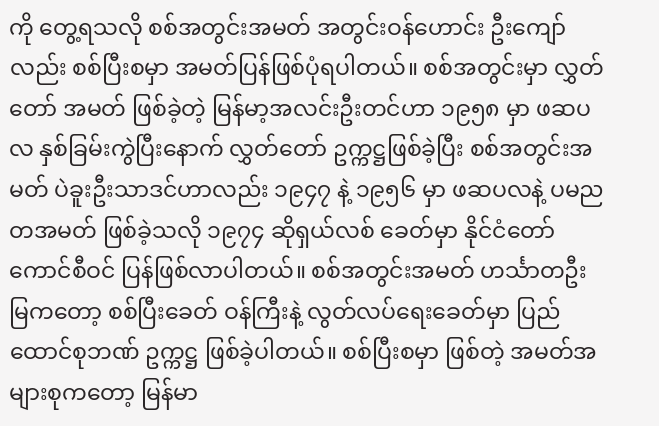ကို တွေ့ရသလို စစ်အတွင်းအမတ် အတွင်းဝန်ဟောင်း ဦးကျော်လည်း စစ်ပြီးစမှာ အမတ်ပြန်ဖြစ်ပုံရပါတယ်။ စစ်အတွင်းမှာ လွှတ်တော် အမတ် ဖြစ်ခဲ့တဲ့ မြန်မာ့အလင်းဦးတင်ဟာ ၁၉၅၈ မှာ ဖဆပလ နှစ်ခြမ်းကွဲပြီးနောက် လွှတ်တော် ဥက္ကဋ္ဌဖြစ်ခဲ့ပြီး စစ်အတွင်းအမတ် ပဲခူးဦးသာဒင်ဟာလည်း ၁၉၄၇ နဲ့ ၁၉၅၆ မှာ ဖဆပလနဲ့ ပမညတအမတ် ဖြစ်ခဲ့သလို ၁၉၇၄ ဆိုရှယ်လစ် ခေတ်မှာ နိုင်ငံတော် ကောင်စီဝင် ပြန်ဖြစ်လာပါတယ်။ စစ်အတွင်းအမတ် ဟင်္သာတဦးမြကတော့ စစ်ပြီးခေတ် ဝန်ကြီးနဲ့ လွတ်လပ်ရေးခေတ်မှာ ပြည်ထောင်စုဘဏ် ဥက္ကဋ္ဌ ဖြစ်ခဲ့ပါတယ်။ စစ်ပြီးစမှာ ဖြစ်တဲ့ အမတ်အများစုကတော့ မြန်မာ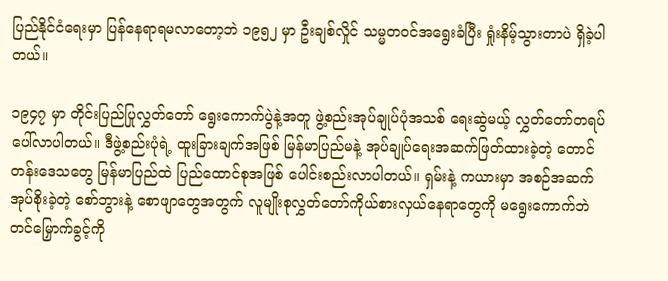ပြည်နိုင်ငံရေးမှာ ပြန်နေရာရမလာတော့ဘဲ ၁၉၅၂ မှာ ဦးချစ်လှိုင် သမ္မတဝင်အရွေးခံပြီး ရှုံးနိမ့်သွားတာပဲ ရှိခဲ့ပါတယ်။

၁၉၄၇ မှာ တိုင်းပြည်ပြုလွှတ်တော် ရွေးကောက်ပွဲနဲ့အတူ ဖွဲ့စည်းအုပ်ချုပ်ပုံအသစ် ရေးဆွဲမယ့် လွှတ်တော်တရပ် ပေါ်လာပါတယ်။ ဒီဖွဲ့စည်းပုံရဲ့ ထူးခြားချက်အဖြစ် မြန်မာပြည်မနဲ့ အုပ်ချုပ်ရေးအဆက်ဖြတ်ထားခဲ့တဲ့ တောင်တန်းဒေသတွေ မြန်မာပြည်ထဲ ပြည်ထောင်စုအဖြစ် ပေါင်းစည်းလာပါတယ်။ ရှမ်းနဲ့ ကယားမှာ အစဉ်အဆက်အုပ်စိုးခဲ့တဲ့ စော်ဘွားနဲ့ စောဖျာတွေအတွက် လူမျိုးစုလွှတ်တော်ကိုယ်စားလှယ်နေရာတွေကို မရွေးကောက်ဘဲ တင်မြှောက်ခွင့်ကို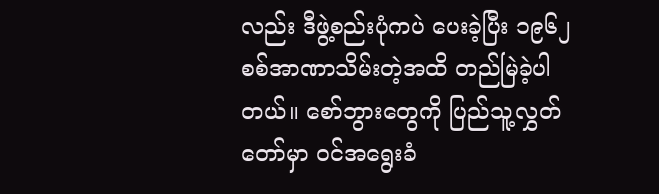လည်း ဒီဖွဲ့စည်းပုံကပဲ ပေးခဲ့ပြီး ၁၉၆၂ စစ်အာဏာသိမ်းတဲ့အထိ တည်မြဲခဲ့ပါတယ်။ စော်ဘွားတွေကို ပြည်သူ့လွှတ်တော်မှာ ဝင်အရွေးခံ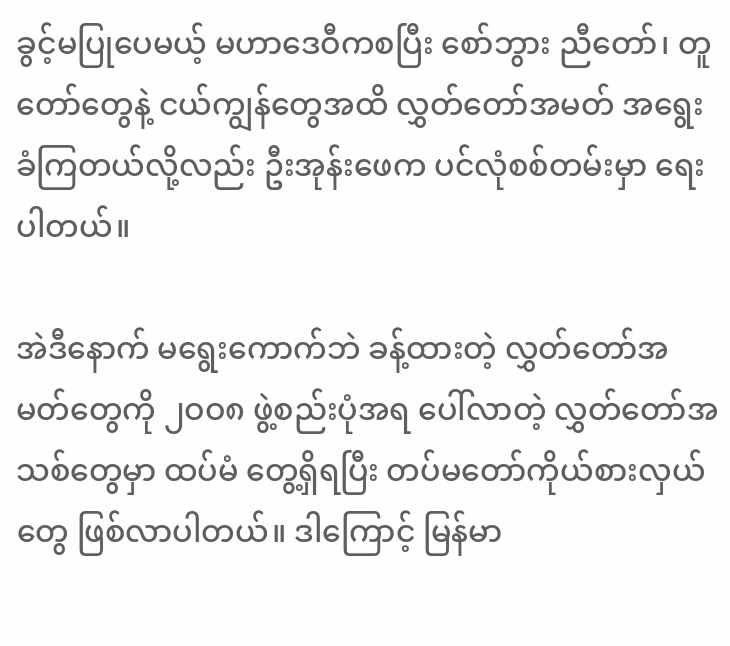ခွင့်မပြုပေမယ့် မဟာဒေဝီကစပြီး စော်ဘွား ညီတော်၊ တူတော်တွေနဲ့ ငယ်ကျွန်တွေအထိ လွှတ်တော်အမတ် အရွေးခံကြတယ်လို့လည်း ဦးအုန်းဖေက ပင်လုံစစ်တမ်းမှာ ရေးပါတယ်။

အဲဒီနောက် မရွေးကောက်ဘဲ ခန့်ထားတဲ့ လွှတ်တော်အမတ်တွေကို ၂ဝဝ၈ ဖွဲ့စည်းပုံအရ ပေါ်လာတဲ့ လွှတ်တော်အသစ်တွေမှာ ထပ်မံ တွေ့ရှိရပြီး တပ်မတော်ကိုယ်စားလှယ်တွေ ဖြစ်လာပါတယ်။ ဒါကြောင့် မြန်မာ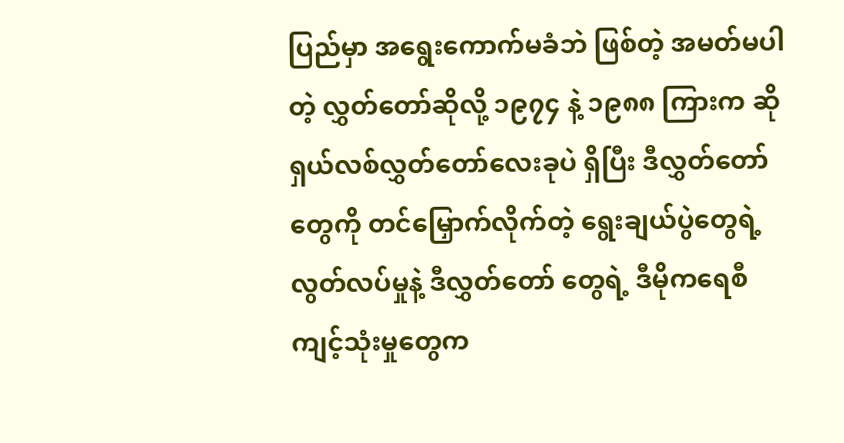ပြည်မှာ အရွေးကောက်မခံဘဲ ဖြစ်တဲ့ အမတ်မပါတဲ့ လွှတ်တော်ဆိုလို့ ၁၉၇၄ နဲ့ ၁၉၈၈ ကြားက ဆိုရှယ်လစ်လွှတ်တော်လေးခုပဲ ရှိပြီး ဒီလွှတ်တော်တွေကို တင်မြှောက်လိုက်တဲ့ ရွေးချယ်ပွဲတွေရဲ့ လွတ်လပ်မှုနဲ့ ဒီလွှတ်တော် တွေရဲ့ ဒီမိုကရေစီကျင့်သုံးမှုတွေက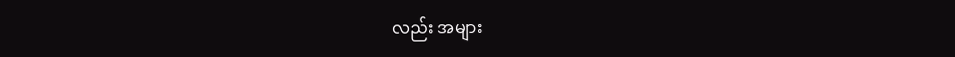လည်း အများ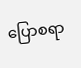ပြောစရာ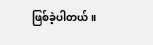ဖြစ်ခဲ့ပါတယ်။